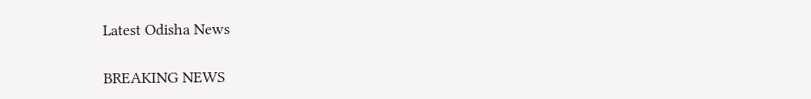Latest Odisha News

BREAKING NEWS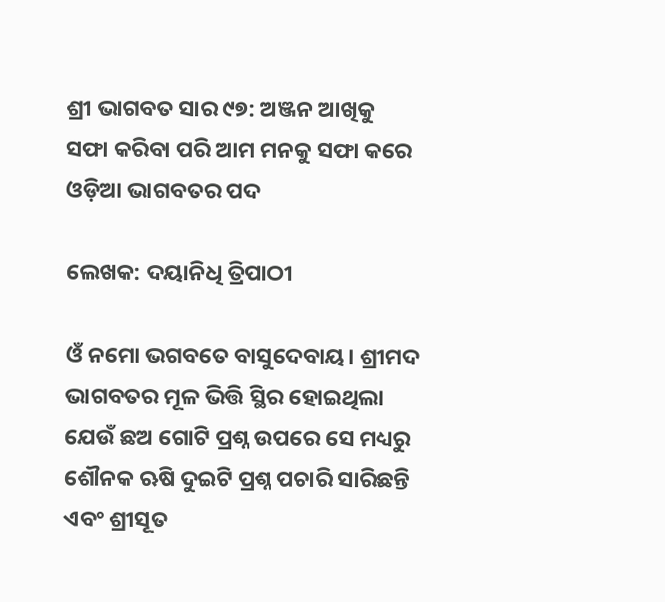ଶ୍ରୀ ଭାଗବତ ସାର ୯୭: ଅଞ୍ଜନ ଆଖିକୁ ସଫା କରିବା ପରି ଆମ ମନକୁ ସଫା କରେ ଓଡ଼ିଆ ଭାଗବତର ପଦ

ଲେଖକ: ଦୟାନିଧି ତ୍ରିପାଠୀ

ଓଁ ନମୋ ଭଗବତେ ବାସୁଦେବାୟ। ଶ୍ରୀମଦ ଭାଗବତର ମୂଳ ଭିତ୍ତି ସ୍ଥିର ହୋଇଥିଲା ଯେଉଁ ଛଅ ଗୋଟି ପ୍ରଶ୍ନ ଉପରେ ସେ ମଧ୍ୟରୁ ଶୌନକ ଋଷି ଦୁଇଟି ପ୍ରଶ୍ନ ପଚାରି ସାରିଛନ୍ତି ଏବଂ ଶ୍ରୀସୂତ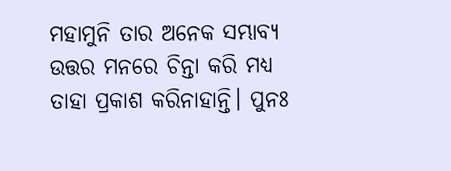ମହାମୁନି ତାର ଅନେକ ସମ୍ଭାବ୍ୟ ଉତ୍ତର ମନରେ ଚିନ୍ତା କରି ମଧ୍ୟ ତାହା ପ୍ରକାଶ କରିନାହାନ୍ତି। ପୁନଃ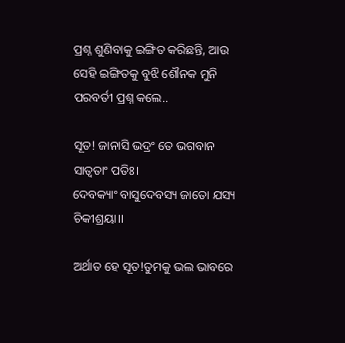ପ୍ରଶ୍ନ ଶୁଣିବାକୁ ଇଙ୍ଗିତ କରିଛନ୍ତି, ଆଉ ସେହି ଇଙ୍ଗିତକୁ ବୁଝି ଶୌନକ ମୁନି ପରବର୍ତୀ ପ୍ରଶ୍ନ କଲେ..

ସୂତ! ଜାନାସି ଭଦ୍ରଂ ତେ ଭଗବାନ ସାତ୍ୱତାଂ ପତିଃ।
ଦେବକ୍ୟାଂ ବାସୁଦେବସ୍ୟ ଜାତୋ ଯସ୍ୟ ଚିକୀଶ୍ରୟା।।

ଅର୍ଥାତ ହେ ସୂତ!ତୁମକୁ ଭଲ ଭାବରେ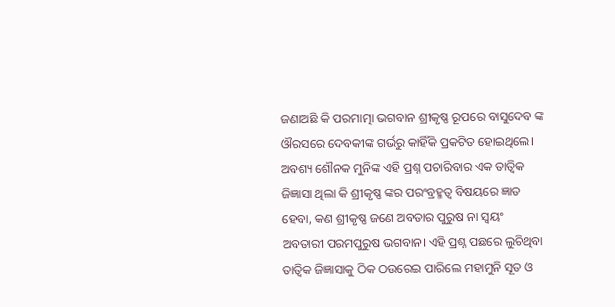ଜଣାଅଛି କି ପରମାତ୍ମା ଭଗବାନ ଶ୍ରୀକୃଷ୍ଣ ରୂପରେ ବାସୁଦେବ ଙ୍କ ଔରସରେ ଦେବକୀଙ୍କ ଗର୍ଭରୁ କାହିଁକି ପ୍ରକଟିତ ହୋଇଥିଲେ। ଅବଶ୍ୟ ଶୌନକ ମୁନିଙ୍କ ଏହି ପ୍ରଶ୍ନ ପଚାରିବାର ଏକ ତାତ୍ୱିକ ଜିଜ୍ଞାସା ଥିଲା କି ଶ୍ରୀକୃଷ୍ଣ ଙ୍କର ପରଂବ୍ରହ୍ମତ୍ବ ବିଷୟରେ ଜ୍ଞାତ ହେବା, କଣ ଶ୍ରୀକୃଷ୍ଣ ଜଣେ ଅବତାର ପୁରୁଷ ନା ସ୍ୱୟଂ ଅବତାରୀ ପରମପୁରୁଷ ଭଗବାନ। ଏହି ପ୍ରଶ୍ନ ପଛରେ ଲୁଚିଥିବା ତାତ୍ୱିକ ଜିଜ୍ଞାସାକୁ ଠିକ ଠଉରେଇ ପାରିଲେ ମହାମୁନି ସୂତ ଓ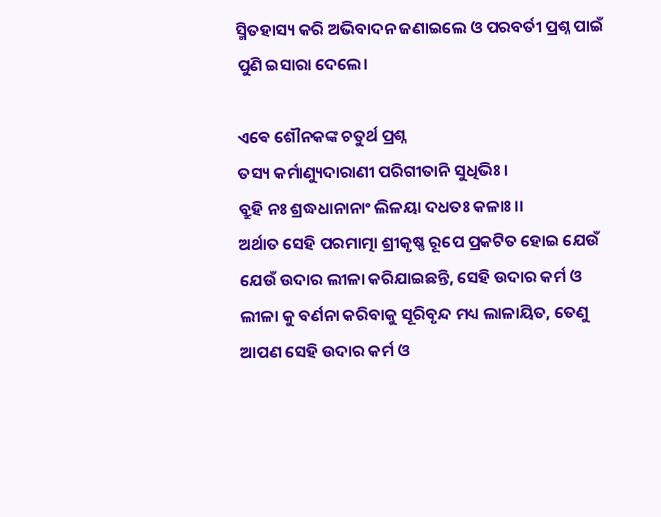ସ୍ମିତହାସ୍ୟ କରି ଅଭିବାଦନ ଜଣାଇଲେ ଓ ପରବର୍ତୀ ପ୍ରଶ୍ନ ପାଇଁ ପୁଣି ଇସାରା ଦେଲେ।

ଏଵେ ଶୌନକଙ୍କ ଚତୁର୍ଥ ପ୍ରଶ୍ନ
ତସ୍ୟ କର୍ମାଣ୍ୟୁଦାରାଣୀ ପରିଗୀତାନି ସୁଧିଭିଃ।
ବ୍ରୁହି ନଃ ଶ୍ରଦ୍ଧଧାନାନାଂ ଲିଳୟା ଦଧତଃ କଳାଃ।।
ଅର୍ଥାତ ସେହି ପରମାତ୍ମା ଶ୍ରୀକୃଷ୍ଣ ରୂପେ ପ୍ରକଟିତ ହୋଇ ଯେଉଁ ଯେଉଁ ଉଦାର ଲୀଳା କରିଯାଇଛନ୍ତି, ସେହି ଉଦାର କର୍ମ ଓ ଲୀଳା କୁ ବର୍ଣନା କରିବାକୁ ସୂରିବୃନ୍ଦ ମଧ୍ୟ ଲାଳାୟିତ, ତେଣୁ ଆପଣ ସେହି ଉଦାର କର୍ମ ଓ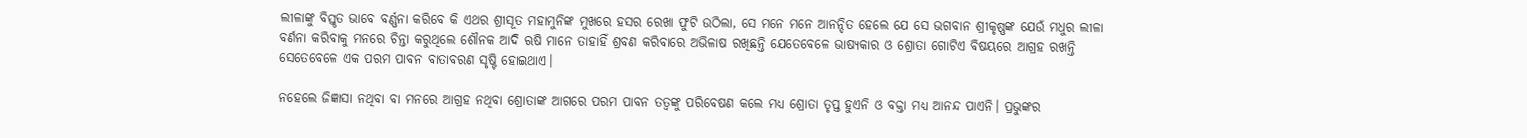ଲୀଳାଙ୍କୁ ବିସ୍ତୃତ ଭାବେ ବର୍ଣ୍ଣନା କରିବେ କି ଏଥର ଶ୍ରୀସୂତ ମହାମୁନିଙ୍କ ମୁଖରେ ହସର ରେଖା ଫୁଟି ଉଠିଲା, ସେ ମନେ ମନେ ଆନନ୍ଦିତ ହେଲେ ଯେ ସେ ଭଗବାନ ଶ୍ରୀକୃଷ୍ଣଙ୍କ ଯେଉଁ ମଧୁର ଲୀଳା ବର୍ଣନା କରିବାକୁ ମନରେ ଚିନ୍ତା କରୁଥିଲେ ଶୌନକ ଆଦି ଋଷି ମାନେ ତାହାହିଁ ଶ୍ରବଣ କରିବାରେ ଅଭିଳାଷ ରଖିଛନ୍ତି ଯେତେବେଳେ ଭାଷ୍ୟକାର ଓ ଶ୍ରୋତା ଗୋଟିଏ ବିଷୟରେ ଆଗ୍ରହ ରଖନ୍ତି ସେତେବେଳେ ଏକ ପରମ ପାବନ ବାତାବରଣ ସୃଷ୍ଟି ହୋଇଥାଏ।

ନହେଲେ ଜିଜ୍ଞାସା ନଥିବା ବା ମନରେ ଆଗ୍ରହ ନଥିବା ଶ୍ରୋତାଙ୍କ ଆଗରେ ପରମ ପାବନ ତତ୍ୱଙ୍କୁ ପରିବେଷଣ କଲେ ମଧ୍ୟ ଶ୍ରୋତା ତୃପ୍ତ ହୁଏନି ଓ ବକ୍ତା ମଧ୍ୟ ଆନନ୍ଦ ପାଏନି। ପ୍ରଭୁଙ୍କର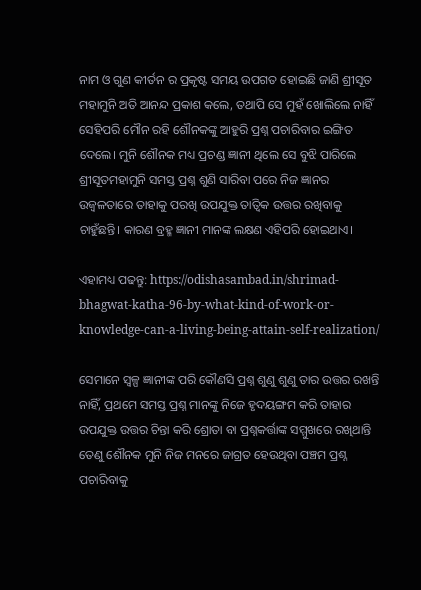ନାମ ଓ ଗୁଣ କୀର୍ତନ ର ପ୍ରକୃଷ୍ଟ ସମୟ ଉପଗତ ହୋଇଛି ଜାଣି ଶ୍ରୀସୂତ ମହାମୁନି ଅତି ଆନନ୍ଦ ପ୍ରକାଶ କଲେ, ତଥାପି ସେ ମୁହଁ ଖୋଲିଲେ ନାହିଁ ସେହିପରି ମୌନ ରହି ଶୌନକଙ୍କୁ ଆହୁରି ପ୍ରଶ୍ନ ପଚାରିବାର ଇଙ୍ଗିତ ଦେଲେ। ମୁନି ଶୌନକ ମଧ୍ୟ ପ୍ରଚଣ୍ଡ ଜ୍ଞାନୀ ଥିଲେ ସେ ବୁଝି ପାରିଲେ ଶ୍ରୀସୂତମହାମୁନି ସମସ୍ତ ପ୍ରଶ୍ନ ଶୁଣି ସାରିବା ପରେ ନିଜ ଜ୍ଞାନର ଉଜ୍ବଳତାରେ ତାହାକୁ ପରଖି ଉପଯୁକ୍ତ ତାତ୍ୱିକ ଉତ୍ତର ରଖିବାକୁ ଚାହୁଁଛନ୍ତି। କାରଣ ବ୍ରହ୍ମ ଜ୍ଞାନୀ ମାନଙ୍କ ଲକ୍ଷଣ ଏହିପରି ହୋଇଥାଏ।

ଏହାମଧ୍ୟ ପଢନ୍ତୁ: https://odishasambad.in/shrimad-bhagwat-katha-96-by-what-kind-of-work-or-knowledge-can-a-living-being-attain-self-realization/

ସେମାନେ ସ୍ୱଳ୍ପ ଜ୍ଞାନୀଙ୍କ ପରି କୌଣସି ପ୍ରଶ୍ନ ଶୁଣୁ ଶୁଣୁ ତାର ଉତ୍ତର ରଖନ୍ତି ନାହିଁ, ପ୍ରଥମେ ସମସ୍ତ ପ୍ରଶ୍ନ ମାନଙ୍କୁ ନିଜେ ହୃଦୟଙ୍ଗମ କରି ତାହାର ଉପଯୁକ୍ତ ଉତ୍ତର ଚିନ୍ତା କରି ଶ୍ରୋତା ବା ପ୍ରଶ୍ନକର୍ତ୍ତାଙ୍କ ସମ୍ମୁଖରେ ରଖିଥାନ୍ତି ତେଣୁ ଶୌନକ ମୁନି ନିଜ ମନରେ ଜାଗ୍ରତ ହେଉଥିବା ପଞ୍ଚମ ପ୍ରଶ୍ନ ପଚାରିବାକୁ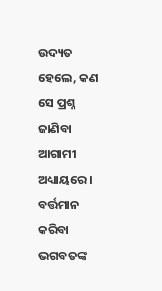ଉଦ୍ୟତ ହେଲେ, କଣ ସେ ପ୍ରଶ୍ନ ଜାଣିବା ଆଗାମୀ ଅଧ୍ୟାୟରେ । ବର୍ତ୍ତମାନ କରିବା ଭଗବତଙ୍କ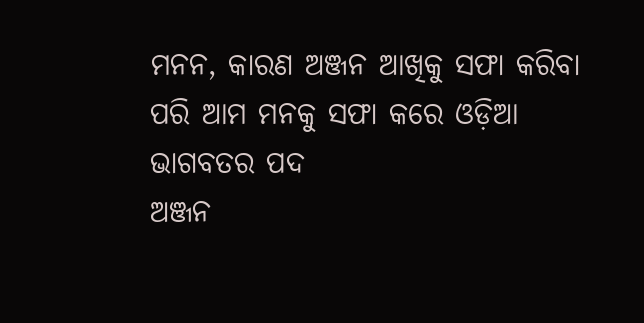ମନନ, କାରଣ ଅଞ୍ଜନ ଆଖିକୁ ସଫା କରିବା ପରି ଆମ ମନକୁ ସଫା କରେ ଓଡ଼ିଆ ଭାଗବତର ପଦ
ଅଞ୍ଜନ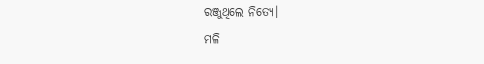ରଞ୍ଜୁଥିଲେ ନିତ୍ୟେ।
ମଳି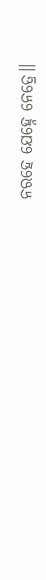ନରହେ ଯେହ୍ନେ ନେତ୍ରେ।।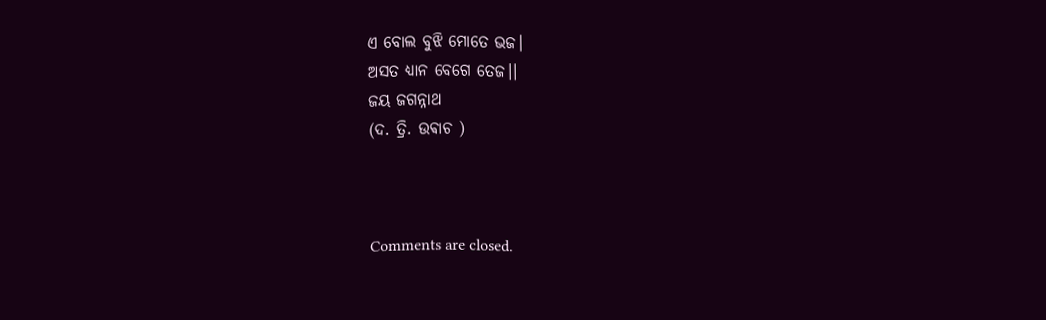ଏ ବୋଲ ବୁଝି ମୋତେ ଭଜ।
ଅସତ ଧ୍ୟାନ ବେଗେ ତେଜ।।
ଜୟ ଜଗନ୍ନାଥ
(ଦ. ତ୍ରି. ଉଵାଚ )



Comments are closed.